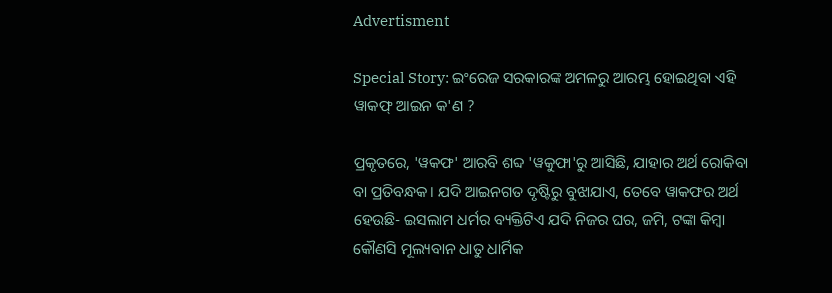Advertisment

Special Story: ଇଂରେଜ ସରକାରଙ୍କ ଅମଳରୁ ଆରମ୍ଭ ହୋଇଥିବା ଏହି ୱାକଫ୍ ଆଇନ କ'ଣ ?

ପ୍ରକୃତରେ, 'ୱକଫ' ଆରବି ଶବ୍ଦ 'ୱକୁଫା'ରୁ ଆସିଛି, ଯାହାର ଅର୍ଥ ରୋକିବା ବା ପ୍ରତିବନ୍ଧକ। ଯଦି ଆଇନଗତ ଦୃଷ୍ଟିରୁ ବୁଝାଯାଏ, ତେବେ ୱାକଫର ଅର୍ଥ ହେଉଛି- ଇସଲାମ ଧର୍ମର ବ୍ୟକ୍ତିଟିଏ ଯଦି ନିଜର ଘର, ଜମି, ଟଙ୍କା କିମ୍ୱା କୌଣସି ମୂଲ୍ୟବାନ ଧାତୁ ଧାର୍ମିକ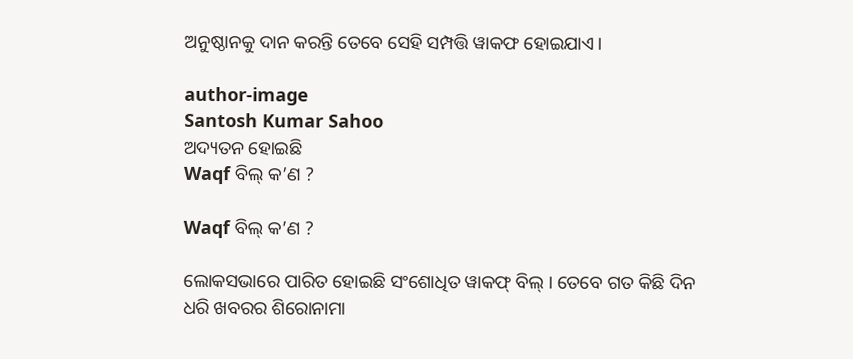ଅନୁଷ୍ଠାନକୁ ଦାନ କରନ୍ତି ତେବେ ସେହି ସମ୍ପତ୍ତି ୱାକଫ ହୋଇଯାଏ।

author-image
Santosh Kumar Sahoo
ଅଦ୍ୟତନ ହୋଇଛି
Waqf ବିଲ୍‌ କ’ଣ ?

Waqf ବିଲ୍‌ କ’ଣ ?

ଲୋକସଭାରେ ପାରିତ ହୋଇଛି ସଂଶୋଧିତ ୱାକଫ୍ ବିଲ୍ । ତେବେ ଗତ କିଛି ଦିନ ଧରି ଖବରର ଶିରୋନାମା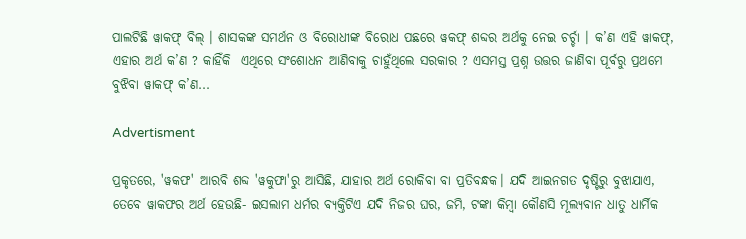ପାଲଟିଛି ୱାକଫ୍‌ ବିଲ୍ । ଶାସକଙ୍କ ସମର୍ଥନ ଓ ବିରୋଧୀଙ୍କ ବିରୋଧ ପଛରେ ୱକଫ୍ ଶବ୍ଦର ଅର୍ଥକୁ ନେଇ ଚର୍ଚ୍ଚା । କ’ଣ ଏହି ୱାକଫ୍‌, ଏହାର ଅର୍ଥ କ’ଣ ? କାହିଁକି  ଏଥିରେ ସଂଶୋଧନ ଆଣିବାକୁ ଚାହୁଁଥିଲେ ସରକାର ? ଏସମସ୍ତ ପ୍ରଶ୍ନ ଉତ୍ତର ଜାଣିବା ପୂର୍ବରୁ ପ୍ରଥମେ ବୁଝିବା ୱାକଫ୍‌ କ’ଣ...

Advertisment

ପ୍ରକୃତରେ, 'ୱକଫ' ଆରବି ଶବ୍ଦ 'ୱକୁଫା'ରୁ ଆସିଛି, ଯାହାର ଅର୍ଥ ରୋକିବା ବା ପ୍ରତିବନ୍ଧକ। ଯଦି ଆଇନଗତ ଦୃଷ୍ଟିରୁ ବୁଝାଯାଏ, ତେବେ ୱାକଫର ଅର୍ଥ ହେଉଛି- ଇସଲାମ ଧର୍ମର ବ୍ୟକ୍ତିଟିଏ ଯଦି ନିଜର ଘର, ଜମି, ଟଙ୍କା କିମ୍ୱା କୌଣସି ମୂଲ୍ୟବାନ ଧାତୁ ଧାର୍ମିକ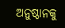ଅନୁଷ୍ଠାନକୁ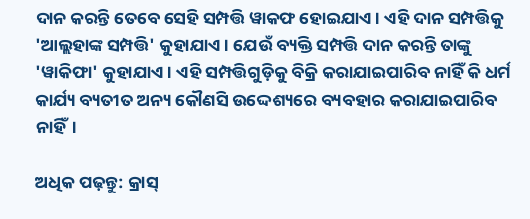ଦାନ କରନ୍ତି ତେବେ ସେହି ସମ୍ପତ୍ତି ୱାକଫ ହୋଇଯାଏ। ଏହି ଦାନ ସମ୍ପତ୍ତିକୁ 'ଆଲ୍ଲହାଙ୍କ ସମ୍ପତ୍ତି' କୁହାଯାଏ। ଯେଉଁ ବ୍ୟକ୍ତି ସମ୍ପତ୍ତି ଦାନ କରନ୍ତି ତାଙ୍କୁ 'ୱାକିଫା' କୁହାଯାଏ। ଏହି ସମ୍ପତ୍ତିଗୁଡ଼ିକୁ ବିକ୍ରି କରାଯାଇପାରିବ ନାହିଁ କି ଧର୍ମ କାର୍ଯ୍ୟ ବ୍ୟତୀତ ଅନ୍ୟ କୌଣସି ଉଦ୍ଦେଶ୍ୟରେ ବ୍ୟବହାର କରାଯାଇପାରିବ ନାହିଁ।

ଅଧିକ ପଢ଼ନ୍ତୁ: କ୍ରାସ୍‌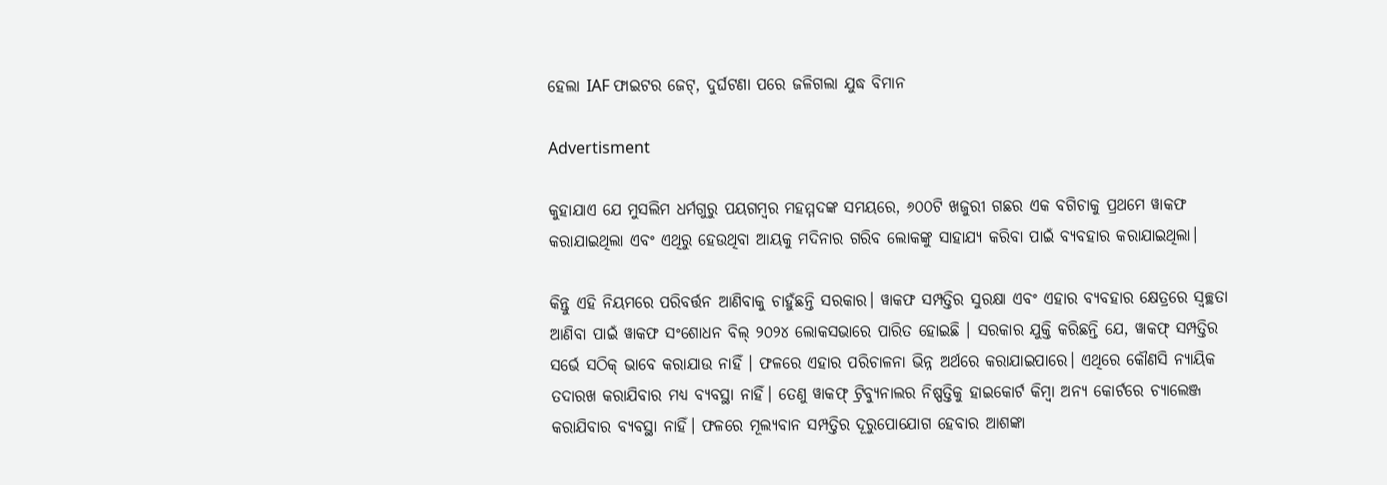ହେଲା IAF ଫାଇଟର ଜେଟ୍, ଦୁର୍ଘଟଣା ପରେ ଜଳିଗଲା ଯୁଦ୍ଧ ବିମାନ

Advertisment

କୁହାଯାଏ ଯେ ମୁସଲିମ ଧର୍ମଗୁରୁ ପୟଗମ୍ବର ମହମ୍ମଦଙ୍କ ସମୟରେ, ୬୦୦ଟି ଖଜୁରୀ ଗଛର ଏକ ବଗିଚାକୁ ପ୍ରଥମେ ୱାକଫ କରାଯାଇଥିଲା ଏବଂ ଏଥିରୁ ହେଉଥିବା ଆୟକୁ ମଦିନାର ଗରିବ ଲୋକଙ୍କୁ ସାହାଯ୍ୟ କରିବା ପାଇଁ ବ୍ୟବହାର କରାଯାଇଥିଲା।

କିନ୍ତୁ ଏହି ନିୟମରେ ପରିବର୍ତ୍ତନ ଆଣିବାକୁ ଚାହୁଁଛନ୍ତି ସରକାର। ୱାକଫ ସମ୍ପତ୍ତିର ସୁରକ୍ଷା ଏବଂ ଏହାର ବ୍ୟବହାର କ୍ଷେତ୍ରରେ ସ୍ୱଚ୍ଛତା ଆଣିବା ପାଇଁ ୱାକଫ ସଂଶୋଧନ ବିଲ୍ ୨୦୨୪ ଲୋକସଭାରେ ପାରିତ ହୋଇଛି । ସରକାର ଯୁକ୍ତି କରିଛନ୍ତି ଯେ, ୱାକଫ୍ ସମ୍ପତ୍ତିର ସର୍ଭେ ସଠିକ୍ ଭାବେ କରାଯାଉ ନାହିଁ । ଫଳରେ ଏହାର ପରିଚାଳନା ଭିନ୍ନ ଅର୍ଥରେ କରାଯାଇପାରେ। ଏଥିରେ କୌଣସି ନ୍ୟାୟିକ ତଦାରଖ କରାଯିବାର ମଧ୍ୟ ବ୍ୟବସ୍ଥା ନାହିଁ। ତେଣୁ ୱାକଫ୍ ଟ୍ରିବ୍ୟୁନାଲର ନିଷ୍ପତ୍ତିକୁ ହାଇକୋର୍ଟ କିମ୍ବା ଅନ୍ୟ କୋର୍ଟରେ ଚ୍ୟାଲେଞ୍ଜ କରାଯିବାର ବ୍ୟବସ୍ଥା ନାହିଁ। ଫଳରେ ମୂଲ୍ୟବାନ ସମ୍ପତ୍ତିର ଦୂରୁପୋଯୋଗ ହେବାର ଆଶଙ୍କା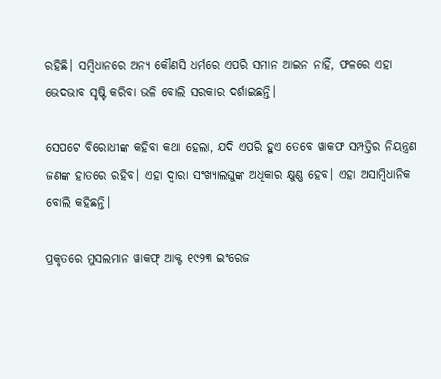ରହିଛି। ସମ୍ୱିଧାନରେ ଅନ୍ୟ କୌଣସି ଧର୍ମରେ ଏପରି ସମାନ ଆଇନ ନାହିଁ, ଫଳରେ ଏହା ଭେଦଭାବ ସୃଷ୍ଟି କରିବା ଭଳି ବୋଲି ସରକାର ଦର୍ଶାଇଛନ୍ତି।

ସେପଟେ ବିରୋଧୀଙ୍କ କହିବା କଥା ହେଲା, ଯଦି ଏପରି ହୁଏ ତେବେ ୱାକଫ ସମ୍ପତ୍ତିର ନିୟନ୍ତ୍ରଣ ଜଣଙ୍କ ହାତରେ ରହିବ। ଏହା ଦ୍ୱାରା ସଂଖ୍ୟାଲଘୁଙ୍କ ଅଧିକାର କ୍ଷୁଣ୍ଣ ହେବ। ଏହା ଅସାମ୍ବିଧାନିକ ବୋଲି କହିଛନ୍ତି।

ପ୍ରକୃତରେ ମୁସଲମାନ ୱାକଫ୍ ଆକ୍ଟ ୧୯୨୩ ଇଂରେଜ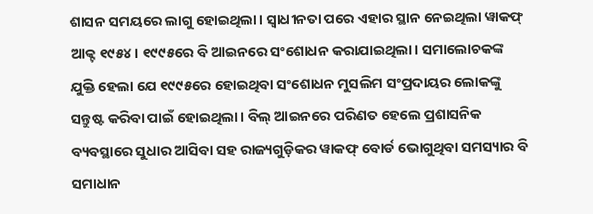ଶାସନ ସମୟରେ ଲାଗୁ ହୋଇଥିଲା। ସ୍ୱାଧୀନତା ପରେ ଏହାର ସ୍ଥାନ ନେଇଥିଲା ୱାକଫ୍ ଆକ୍ଟ ୧୯୫୪। ୧୯୯୫ରେ ବି ଆଇନରେ ସଂଶୋଧନ କରାଯାଇଥିଲା। ସମାଲୋଚକଙ୍କ ଯୁକ୍ତି ହେଲା ଯେ ୧୯୯୫ରେ ହୋଇଥିବା ସଂଶୋଧନ ମୁସଲିମ ସଂପ୍ରଦାୟର ଲୋକଙ୍କୁ ସନ୍ତୁଷ୍ଟ କରିବା ପାଇଁ ହୋଇଥିଲା। ବିଲ୍ ଆଇନରେ ପରିଣତ ହେଲେ ପ୍ରଶାସନିକ ବ୍ୟବସ୍ଥାରେ ସୁଧାର ଆସିବା ସହ ରାଜ୍ୟଗୁଡ଼ିକର ୱାକଫ୍ ବୋର୍ଡ ଭୋଗୁଥିବା ସମସ୍ୟାର ବି ସମାଧାନ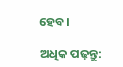ହେବ।

ଅଧିକ ପଢ଼ନ୍ତୁ: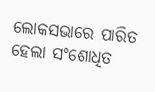ଲୋକସଭାରେ ପାରିତ ହେଲା ସଂଶୋଧିତ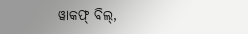ୱାକଫ୍ ବିଲ୍,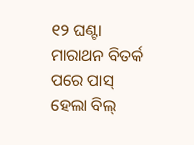୧୨ ଘଣ୍ଟା ମାରାଥନ ବିତର୍କ ପରେ ପାସ୍ ହେଲା ବିଲ୍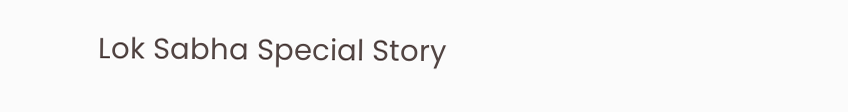Lok Sabha Special Story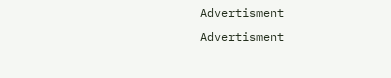Advertisment
Advertisment